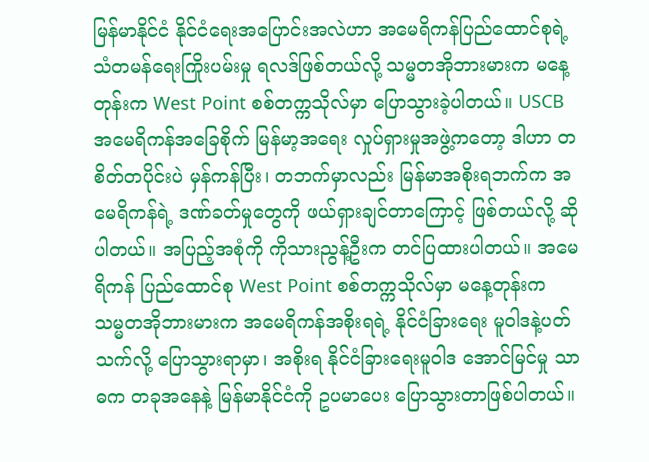မြန်မာနိုင်ငံ နိုင်ငံရေးအပြောင်းအလဲဟာ အမေရိကန်ပြည်ထောင်စုရဲ့ သံတမန်ရေးကြိုးပမ်းမှု ရလဒ်ဖြစ်တယ်လို့ သမ္မတအိုဘားမားက မနေ့တုန်းက West Point စစ်တက္ကသိုလ်မှာ ပြောသွားခဲ့ပါတယ်။ USCB အမေရိကန်အခြေစိုက် မြန်မာ့အရေး လှုပ်ရှားမှုအဖွဲ့ကတော့ ဒါဟာ တစိတ်တပိုင်းပဲ မှန်ကန်ပြီး၊ တဘက်မှာလည်း မြန်မာအစိုးရဘက်က အမေရိကန်ရဲ့ ဒဏ်ခတ်မှုတွေကို ဖယ်ရှားချင်တာကြောင့် ဖြစ်တယ်လို့ ဆိုပါတယ်။ အပြည့်အစုံကို ကိုသားညွန့်ဦးက တင်ပြထားပါတယ်။ အမေရိကန် ပြည်ထောင်စု West Point စစ်တက္ကသိုလ်မှာ မနေ့တုန်းက သမ္မတအိုဘားမားက အမေရိကန်အစိုးရရဲ့ နိုင်ငံခြားရေး မူဝါဒနဲ့ပတ်သက်လို့ ပြောသွားရာမှာ၊ အစိုးရ နိုင်ငံခြားရေးမူဝါဒ အောင်မြင်မှု သာဓက တခုအနေနဲ့ မြန်မာနိုင်ငံကို ဥပမာပေး ပြောသွားတာဖြစ်ပါတယ်။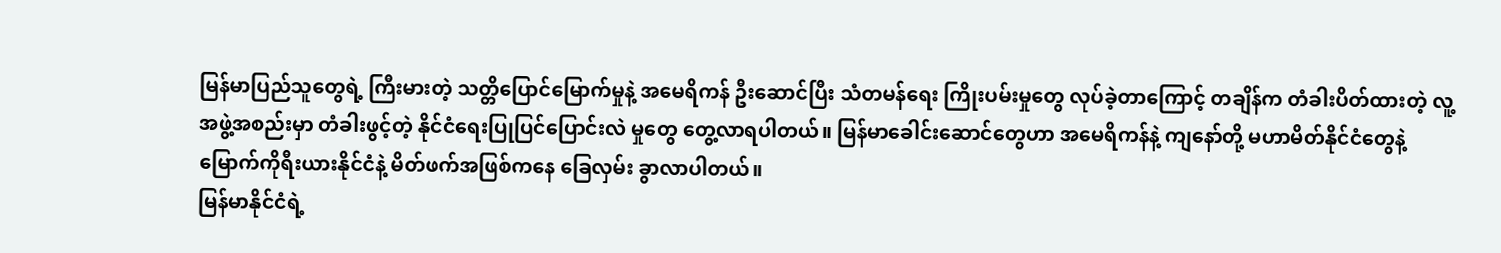မြန်မာပြည်သူတွေရဲ့ ကြီးမားတဲ့ သတ္တိပြောင်မြောက်မှုနဲ့ အမေရိကန် ဦးဆောင်ပြီး သံတမန်ရေး ကြိုးပမ်းမှုတွေ လုပ်ခဲ့တာကြောင့် တချိန်က တံခါးပိတ်ထားတဲ့ လူ့အဖွဲ့အစည်းမှာ တံခါးဖွင့်တဲ့ နိုင်ငံရေးပြုပြင်ပြောင်းလဲ မှုတွေ တွေ့လာရပါတယ်။ မြန်မာခေါင်းဆောင်တွေဟာ အမေရိကန်နဲ့ ကျနော်တို့ မဟာမိတ်နိုင်ငံတွေနဲ့ မြောက်ကိုရီးယားနိုင်ငံနဲ့ မိတ်ဖက်အဖြစ်ကနေ ခြေလှမ်း ခွာလာပါတယ်။
မြန်မာနိုင်ငံရဲ့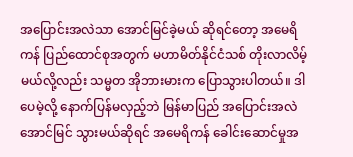အပြောင်းအလဲသာ အောင်မြင်ခဲ့မယ် ဆိုရင်တော့ အမေရိကန် ပြည်ထောင်စုအတွက် မဟာမိတ်နိုင်ငံသစ် တိုးလာလိမ့်မယ်လို့လည်း သမ္မတ အိုဘားမားက ပြောသွားပါတယ်။ ဒါပေမဲ့လို့ နောက်ပြန်မလှည့်ဘဲ မြန်မာပြည် အပြောင်းအလဲ အောင်မြင် သွားမယ်ဆိုရင် အမေရိကန် ခေါင်းဆောင်မှုအ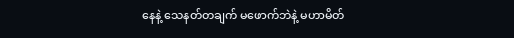နေနဲ့ သေနတ်တချက် မဖောက်ဘဲနဲ့ မဟာမိတ်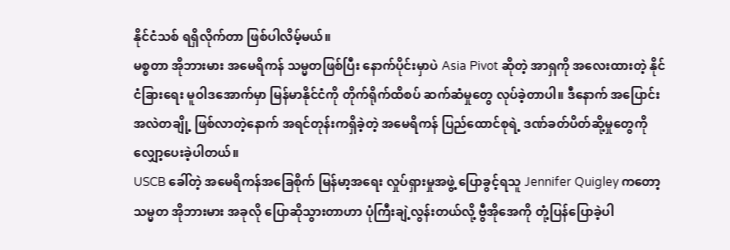နိုင်ငံသစ် ရရှိလိုက်တာ ဖြစ်ပါလိမ့်မယ်။
မစ္စတာ အိုဘားမား အမေရိကန် သမ္မတဖြစ်ပြီး နောက်ပိုင်းမှာပဲ Asia Pivot ဆိုတဲ့ အာရှကို အလေးထားတဲ့ နိုင်ငံခြားရေး မူဝါဒအောက်မှာ မြန်မာနိုင်ငံကို တိုက်ရိုက်ထိစပ် ဆက်ဆံမှုတွေ လုပ်ခဲ့တာပါ။ ဒီနောက် အပြောင်းအလဲတချို့ ဖြစ်လာတဲ့နောက် အရင်တုန်းကရှိခဲ့တဲ့ အမေရိကန် ပြည်ထောင်စုရဲ့ ဒဏ်ခတ်ပိတ်ဆို့မှုတွေကို လျှော့ပေးခဲ့ပါတယ်။
USCB ခေါ်တဲ့ အမေရိကန်အခြေစိုက် မြန်မာ့အရေး လှုပ်ရှားမှုအဖွဲ့ ပြောခွင့်ရသူ Jennifer Quigley ကတော့ သမ္မတ အိုဘားမား အခုလို ပြောဆိုသွားတာဟာ ပုံကြီးချဲ့လွန်းတယ်လို့ ဗွီအိုအေကို တုံ့ပြန်ပြောခဲ့ပါ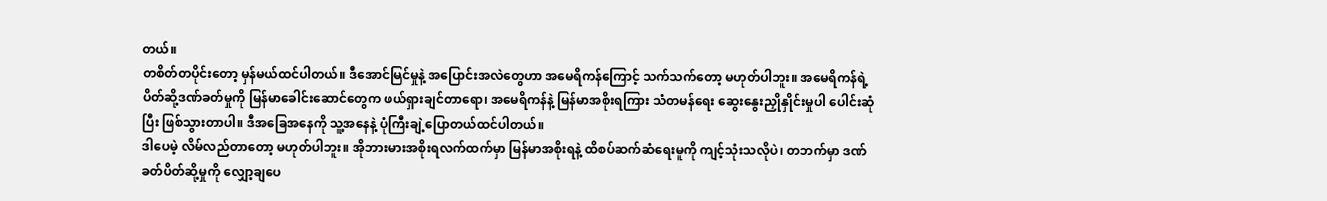တယ်။
တစိတ်တပိုင်းတော့ မှန်မယ်ထင်ပါတယ်။ ဒီအောင်မြင်မှုနဲ့ အပြောင်းအလဲတွေဟာ အမေရိကန်ကြောင့် သက်သက်တော့ မဟုတ်ပါဘူး။ အမေရိကန်ရဲ့ ပိတ်ဆို့ဒဏ်ခတ်မှုကို မြန်မာခေါင်းဆောင်တွေက ဖယ်ရှားချင်တာရော၊ အမေရိကန်နဲ့ မြန်မာအစိုးရကြား သံတမန်ရေး ဆွေးနွေးညှိုနှိုင်းမှုပါ ပေါင်းဆုံပြီး ဖြစ်သွားတာပါ။ ဒီအခြေအနေကို သူ့အနေနဲ့ ပုံကြီးချဲ့ပြောတယ်ထင်ပါတယ်။
ဒါပေမဲ့ လိမ်လည်တာတော့ မဟုတ်ပါဘူး။ အိုဘားမားအစိုးရလက်ထက်မှာ မြန်မာအစိုးရနဲ့ ထိစပ်ဆက်ဆံရေးမူကို ကျင့်သုံးသလိုပဲ၊ တဘက်မှာ ဒဏ်ခတ်ပိတ်ဆို့မှုကို လျှော့ချပေ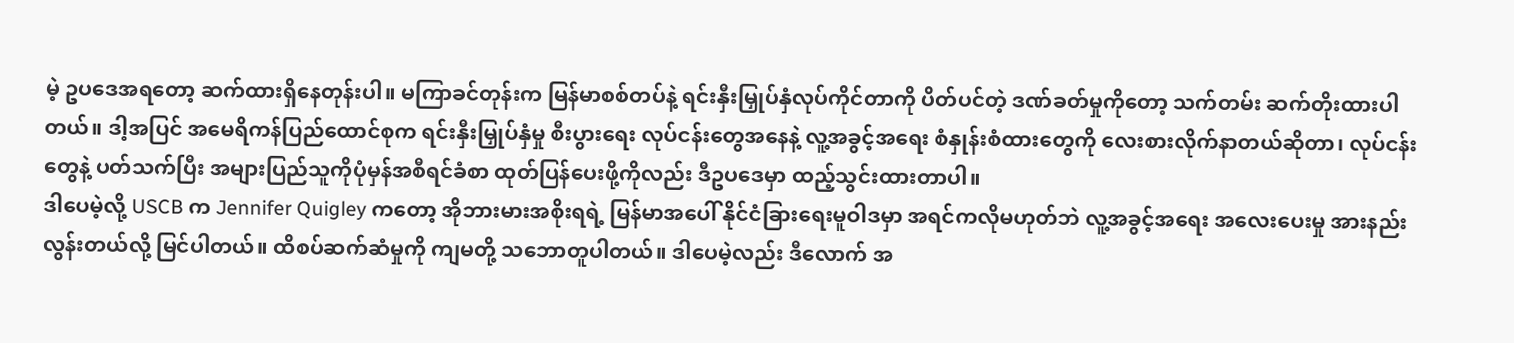မဲ့ ဥပဒေအရတော့ ဆက်ထားရှိနေတုန်းပါ။ မကြာခင်တုန်းက မြန်မာစစ်တပ်နဲ့ ရင်းနှီးမြှုပ်နှံလုပ်ကိုင်တာကို ပိတ်ပင်တဲ့ ဒဏ်ခတ်မှုကိုတော့ သက်တမ်း ဆက်တိုးထားပါတယ်။ ဒါ့အပြင် အမေရိကန်ပြည်ထောင်စုက ရင်းနှီးမြှုပ်နှံမှု စီးပွားရေး လုပ်ငန်းတွေအနေနဲ့ လူ့အခွင့်အရေး စံနှုန်းစံထားတွေကို လေးစားလိုက်နာတယ်ဆိုတာ၊ လုပ်ငန်းတွေနဲ့ ပတ်သက်ပြီး အများပြည်သူကိုပုံမှန်အစီရင်ခံစာ ထုတ်ပြန်ပေးဖို့ကိုလည်း ဒီဥပဒေမှာ ထည့်သွင်းထားတာပါ။
ဒါပေမဲ့လို့ USCB က Jennifer Quigley ကတော့ အိုဘားမားအစိုးရရဲ့ မြန်မာအပေါ် နိုင်ငံခြားရေးမူဝါဒမှာ အရင်ကလိုမဟုတ်ဘဲ လူ့အခွင့်အရေး အလေးပေးမှု အားနည်းလွန်းတယ်လို့ မြင်ပါတယ်။ ထိစပ်ဆက်ဆံမှုကို ကျမတို့ သဘောတူပါတယ်။ ဒါပေမဲ့လည်း ဒီလောက် အ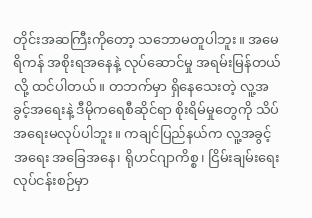တိုင်းအဆကြီးကိုတော့ သဘောမတူပါဘူး။ အမေရိကန် အစိုးရအနေနဲ့ လုပ်ဆောင်မှု အရမ်းမြန်တယ်လို့ ထင်ပါတယ်။ တဘက်မှာ ရှိနေသေးတဲ့ လူ့အခွင့်အရေးနဲ့ ဒီမိုကရေစီဆိုင်ရာ စိုးရိမ်မှုတွေကို သိပ်အရေးမလုပ်ပါဘူး။ ကချင်ပြည်နယ်က လူ့အခွင့်အရေး အခြေအနေ၊ ရိုဟင်ဂျာကိစ္စ၊ ငြိမ်းချမ်းရေးလုပ်ငန်းစဉ်မှာ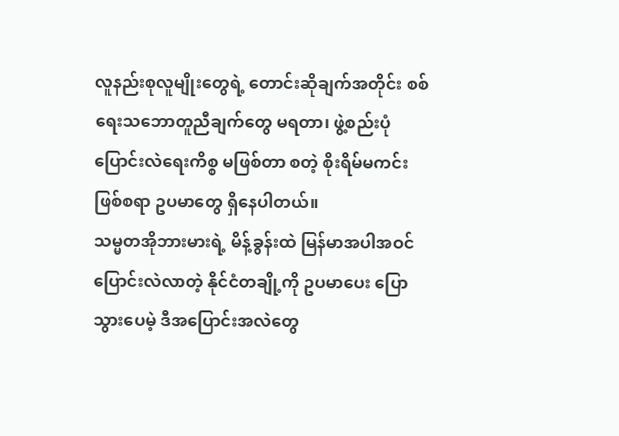လူနည်းစုလူမျိုးတွေရဲ့ တောင်းဆိုချက်အတိုင်း စစ်ရေးသဘောတူညီချက်တွေ မရတာ၊ ဖွဲ့စည်းပုံပြောင်းလဲရေးကိစ္စ မဖြစ်တာ စတဲ့ စိုးရိမ်မကင်းဖြစ်စရာ ဥပမာတွေ ရှိနေပါတယ်။
သမ္မတအိုဘားမားရဲ့ မိန့်ခွန်းထဲ မြန်မာအပါအဝင် ပြောင်းလဲလာတဲ့ နိုင်ငံတချို့ကို ဥပမာပေး ပြောသွားပေမဲ့ ဒီအပြောင်းအလဲတွေ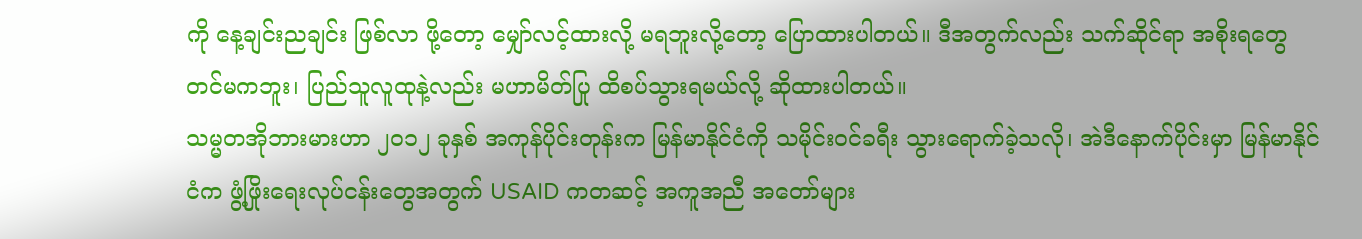ကို နေ့ချင်းညချင်း ဖြစ်လာ ဖို့တော့ မျှော်လင့်ထားလို့ မရဘူးလို့တော့ ပြောထားပါတယ်။ ဒီအတွက်လည်း သက်ဆိုင်ရာ အစိုးရတွေတင်မကဘူး၊ ပြည်သူလူထုနဲ့လည်း မဟာမိတ်ပြု ထိစပ်သွားရမယ်လို့ ဆိုထားပါတယ်။
သမ္မတအိုဘားမားဟာ ၂၀၁၂ ခုနှစ် အကုန်ပိုင်းတုန်းက မြန်မာနိုင်ငံကို သမိုင်းဝင်ခရီး သွားရောက်ခဲ့သလို၊ အဲဒီနောက်ပိုင်းမှာ မြန်မာနိုင်ငံက ဖွံ့ဖြိုးရေးလုပ်ငန်းတွေအတွက် USAID ကတဆင့် အကူအညီ အတော်များ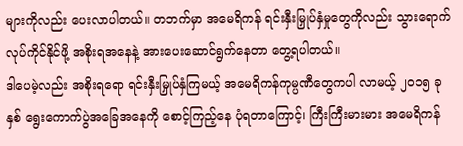များကိုလည်း ပေးလာပါတယ်။ တဘက်မှာ အမေရိကန် ရင်းနှီးမြှုပ်နှံမှုတွေကိုလည်း သွားရောက် လုပ်ကိုင်နိုင်ဖို့ အစိုးရအနေနဲ့ အားပေးဆောင်ရွက်နေတာ တွေ့ရပါတယ်။
ဒါပေမဲ့လည်း အစိုးရရော ရင်းနှီးမြှုပ်နှံကြမယ့် အမေရိကန်ကုမ္ပဏီတွေကပါ လာမယ့် ၂၀၁၅ ခုနှစ် ရွေးကောက်ပွဲအခြေအနေကို စောင့်ကြည့်နေ ပုံရတာကြောင့်၊ ကြီးကြီးမားမား အမေရိကန်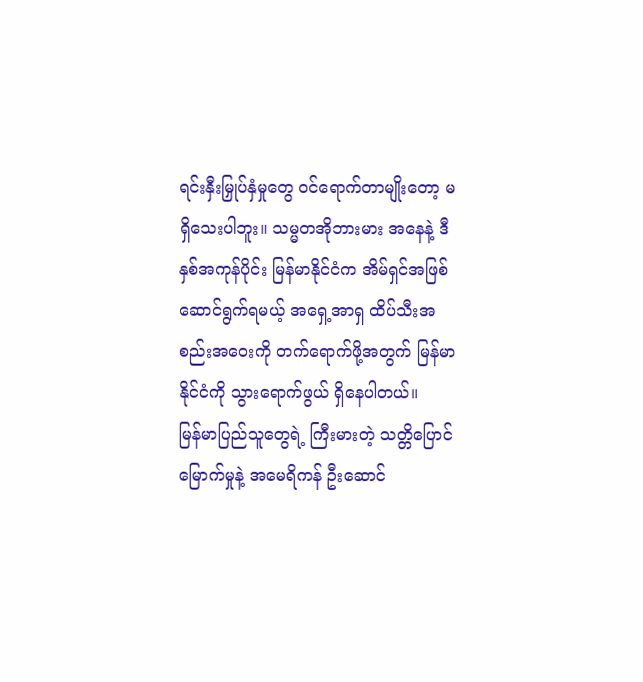ရင်းနှီးမြှုပ်နှံမှုတွေ ဝင်ရောက်တာမျိုးတော့ မရှိသေးပါဘူး။ သမ္မတအိုဘားမား အနေနဲ့ ဒီနှစ်အကုန်ပိုင်း မြန်မာနိုင်ငံက အိမ်ရှင်အဖြစ် ဆောင်ရွက်ရမယ့် အရှေ့အာရှ ထိပ်သီးအစည်းအဝေးကို တက်ရောက်ဖို့အတွက် မြန်မာနိုင်ငံကို သွားရောက်ဖွယ် ရှိနေပါတယ်။
မြန်မာပြည်သူတွေရဲ့ ကြီးမားတဲ့ သတ္တိပြောင်မြောက်မှုနဲ့ အမေရိကန် ဦးဆောင်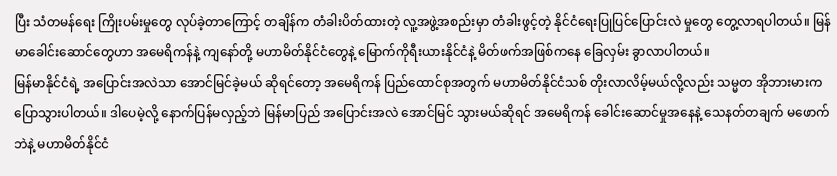ပြီး သံတမန်ရေး ကြိုးပမ်းမှုတွေ လုပ်ခဲ့တာကြောင့် တချိန်က တံခါးပိတ်ထားတဲ့ လူ့အဖွဲ့အစည်းမှာ တံခါးဖွင့်တဲ့ နိုင်ငံရေးပြုပြင်ပြောင်းလဲ မှုတွေ တွေ့လာရပါတယ်။ မြန်မာခေါင်းဆောင်တွေဟာ အမေရိကန်နဲ့ ကျနော်တို့ မဟာမိတ်နိုင်ငံတွေနဲ့ မြောက်ကိုရီးယားနိုင်ငံနဲ့ မိတ်ဖက်အဖြစ်ကနေ ခြေလှမ်း ခွာလာပါတယ်။
မြန်မာနိုင်ငံရဲ့ အပြောင်းအလဲသာ အောင်မြင်ခဲ့မယ် ဆိုရင်တော့ အမေရိကန် ပြည်ထောင်စုအတွက် မဟာမိတ်နိုင်ငံသစ် တိုးလာလိမ့်မယ်လို့လည်း သမ္မတ အိုဘားမားက ပြောသွားပါတယ်။ ဒါပေမဲ့လို့ နောက်ပြန်မလှည့်ဘဲ မြန်မာပြည် အပြောင်းအလဲ အောင်မြင် သွားမယ်ဆိုရင် အမေရိကန် ခေါင်းဆောင်မှုအနေနဲ့ သေနတ်တချက် မဖောက်ဘဲနဲ့ မဟာမိတ်နိုင်ငံ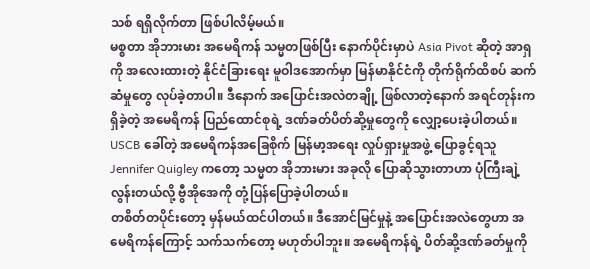သစ် ရရှိလိုက်တာ ဖြစ်ပါလိမ့်မယ်။
မစ္စတာ အိုဘားမား အမေရိကန် သမ္မတဖြစ်ပြီး နောက်ပိုင်းမှာပဲ Asia Pivot ဆိုတဲ့ အာရှကို အလေးထားတဲ့ နိုင်ငံခြားရေး မူဝါဒအောက်မှာ မြန်မာနိုင်ငံကို တိုက်ရိုက်ထိစပ် ဆက်ဆံမှုတွေ လုပ်ခဲ့တာပါ။ ဒီနောက် အပြောင်းအလဲတချို့ ဖြစ်လာတဲ့နောက် အရင်တုန်းကရှိခဲ့တဲ့ အမေရိကန် ပြည်ထောင်စုရဲ့ ဒဏ်ခတ်ပိတ်ဆို့မှုတွေကို လျှော့ပေးခဲ့ပါတယ်။
USCB ခေါ်တဲ့ အမေရိကန်အခြေစိုက် မြန်မာ့အရေး လှုပ်ရှားမှုအဖွဲ့ ပြောခွင့်ရသူ Jennifer Quigley ကတော့ သမ္မတ အိုဘားမား အခုလို ပြောဆိုသွားတာဟာ ပုံကြီးချဲ့လွန်းတယ်လို့ ဗွီအိုအေကို တုံ့ပြန်ပြောခဲ့ပါတယ်။
တစိတ်တပိုင်းတော့ မှန်မယ်ထင်ပါတယ်။ ဒီအောင်မြင်မှုနဲ့ အပြောင်းအလဲတွေဟာ အမေရိကန်ကြောင့် သက်သက်တော့ မဟုတ်ပါဘူး။ အမေရိကန်ရဲ့ ပိတ်ဆို့ဒဏ်ခတ်မှုကို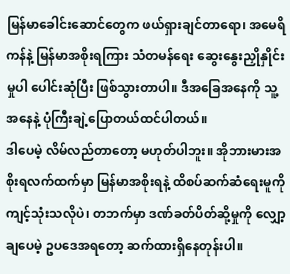မြန်မာခေါင်းဆောင်တွေက ဖယ်ရှားချင်တာရော၊ အမေရိကန်နဲ့ မြန်မာအစိုးရကြား သံတမန်ရေး ဆွေးနွေးညှိုနှိုင်းမှုပါ ပေါင်းဆုံပြီး ဖြစ်သွားတာပါ။ ဒီအခြေအနေကို သူ့အနေနဲ့ ပုံကြီးချဲ့ပြောတယ်ထင်ပါတယ်။
ဒါပေမဲ့ လိမ်လည်တာတော့ မဟုတ်ပါဘူး။ အိုဘားမားအစိုးရလက်ထက်မှာ မြန်မာအစိုးရနဲ့ ထိစပ်ဆက်ဆံရေးမူကို ကျင့်သုံးသလိုပဲ၊ တဘက်မှာ ဒဏ်ခတ်ပိတ်ဆို့မှုကို လျှော့ချပေမဲ့ ဥပဒေအရတော့ ဆက်ထားရှိနေတုန်းပါ။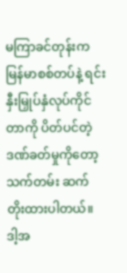မကြာခင်တုန်းက မြန်မာစစ်တပ်နဲ့ ရင်းနှီးမြှုပ်နှံလုပ်ကိုင်တာကို ပိတ်ပင်တဲ့ ဒဏ်ခတ်မှုကိုတော့ သက်တမ်း ဆက်တိုးထားပါတယ်။ ဒါ့အ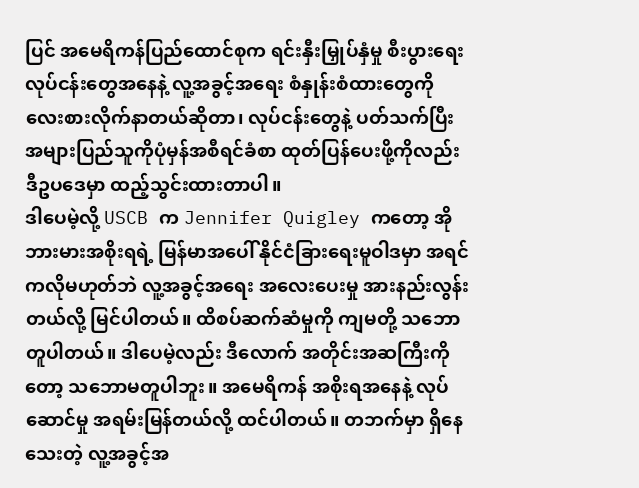ပြင် အမေရိကန်ပြည်ထောင်စုက ရင်းနှီးမြှုပ်နှံမှု စီးပွားရေး လုပ်ငန်းတွေအနေနဲ့ လူ့အခွင့်အရေး စံနှုန်းစံထားတွေကို လေးစားလိုက်နာတယ်ဆိုတာ၊ လုပ်ငန်းတွေနဲ့ ပတ်သက်ပြီး အများပြည်သူကိုပုံမှန်အစီရင်ခံစာ ထုတ်ပြန်ပေးဖို့ကိုလည်း ဒီဥပဒေမှာ ထည့်သွင်းထားတာပါ။
ဒါပေမဲ့လို့ USCB က Jennifer Quigley ကတော့ အိုဘားမားအစိုးရရဲ့ မြန်မာအပေါ် နိုင်ငံခြားရေးမူဝါဒမှာ အရင်ကလိုမဟုတ်ဘဲ လူ့အခွင့်အရေး အလေးပေးမှု အားနည်းလွန်းတယ်လို့ မြင်ပါတယ်။ ထိစပ်ဆက်ဆံမှုကို ကျမတို့ သဘောတူပါတယ်။ ဒါပေမဲ့လည်း ဒီလောက် အတိုင်းအဆကြီးကိုတော့ သဘောမတူပါဘူး။ အမေရိကန် အစိုးရအနေနဲ့ လုပ်ဆောင်မှု အရမ်းမြန်တယ်လို့ ထင်ပါတယ်။ တဘက်မှာ ရှိနေသေးတဲ့ လူ့အခွင့်အ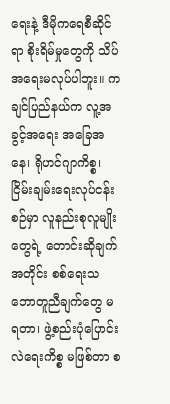ရေးနဲ့ ဒီမိုကရေစီဆိုင်ရာ စိုးရိမ်မှုတွေကို သိပ်အရေးမလုပ်ပါဘူး။ ကချင်ပြည်နယ်က လူ့အခွင့်အရေး အခြေအနေ၊ ရိုဟင်ဂျာကိစ္စ၊ ငြိမ်းချမ်းရေးလုပ်ငန်းစဉ်မှာ လူနည်းစုလူမျိုးတွေရဲ့ တောင်းဆိုချက်အတိုင်း စစ်ရေးသဘောတူညီချက်တွေ မရတာ၊ ဖွဲ့စည်းပုံပြောင်းလဲရေးကိစ္စ မဖြစ်တာ စ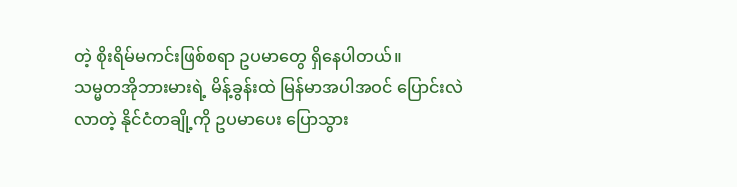တဲ့ စိုးရိမ်မကင်းဖြစ်စရာ ဥပမာတွေ ရှိနေပါတယ်။
သမ္မတအိုဘားမားရဲ့ မိန့်ခွန်းထဲ မြန်မာအပါအဝင် ပြောင်းလဲလာတဲ့ နိုင်ငံတချို့ကို ဥပမာပေး ပြောသွား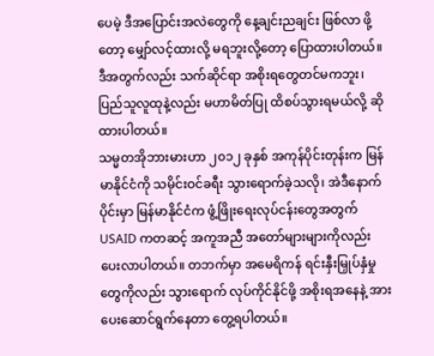ပေမဲ့ ဒီအပြောင်းအလဲတွေကို နေ့ချင်းညချင်း ဖြစ်လာ ဖို့တော့ မျှော်လင့်ထားလို့ မရဘူးလို့တော့ ပြောထားပါတယ်။ ဒီအတွက်လည်း သက်ဆိုင်ရာ အစိုးရတွေတင်မကဘူး၊ ပြည်သူလူထုနဲ့လည်း မဟာမိတ်ပြု ထိစပ်သွားရမယ်လို့ ဆိုထားပါတယ်။
သမ္မတအိုဘားမားဟာ ၂၀၁၂ ခုနှစ် အကုန်ပိုင်းတုန်းက မြန်မာနိုင်ငံကို သမိုင်းဝင်ခရီး သွားရောက်ခဲ့သလို၊ အဲဒီနောက်ပိုင်းမှာ မြန်မာနိုင်ငံက ဖွံ့ဖြိုးရေးလုပ်ငန်းတွေအတွက် USAID ကတဆင့် အကူအညီ အတော်များများကိုလည်း ပေးလာပါတယ်။ တဘက်မှာ အမေရိကန် ရင်းနှီးမြှုပ်နှံမှုတွေကိုလည်း သွားရောက် လုပ်ကိုင်နိုင်ဖို့ အစိုးရအနေနဲ့ အားပေးဆောင်ရွက်နေတာ တွေ့ရပါတယ်။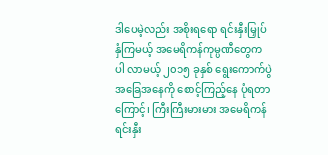ဒါပေမဲ့လည်း အစိုးရရော ရင်းနှီးမြှုပ်နှံကြမယ့် အမေရိကန်ကုမ္ပဏီတွေကပါ လာမယ့် ၂၀၁၅ ခုနှစ် ရွေးကောက်ပွဲအခြေအနေကို စောင့်ကြည့်နေ ပုံရတာကြောင့်၊ ကြီးကြီးမားမား အမေရိကန် ရင်းနှီး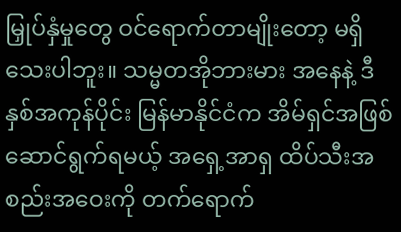မြှုပ်နှံမှုတွေ ဝင်ရောက်တာမျိုးတော့ မရှိသေးပါဘူး။ သမ္မတအိုဘားမား အနေနဲ့ ဒီနှစ်အကုန်ပိုင်း မြန်မာနိုင်ငံက အိမ်ရှင်အဖြစ် ဆောင်ရွက်ရမယ့် အရှေ့အာရှ ထိပ်သီးအစည်းအဝေးကို တက်ရောက်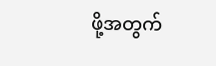ဖို့အတွက်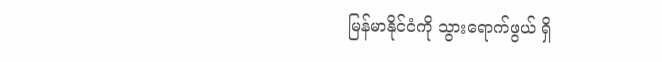မြန်မာနိုင်ငံကို သွားရောက်ဖွယ် ရှိ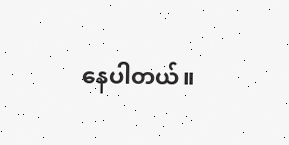နေပါတယ်။